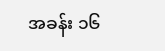အခန်း ၁၆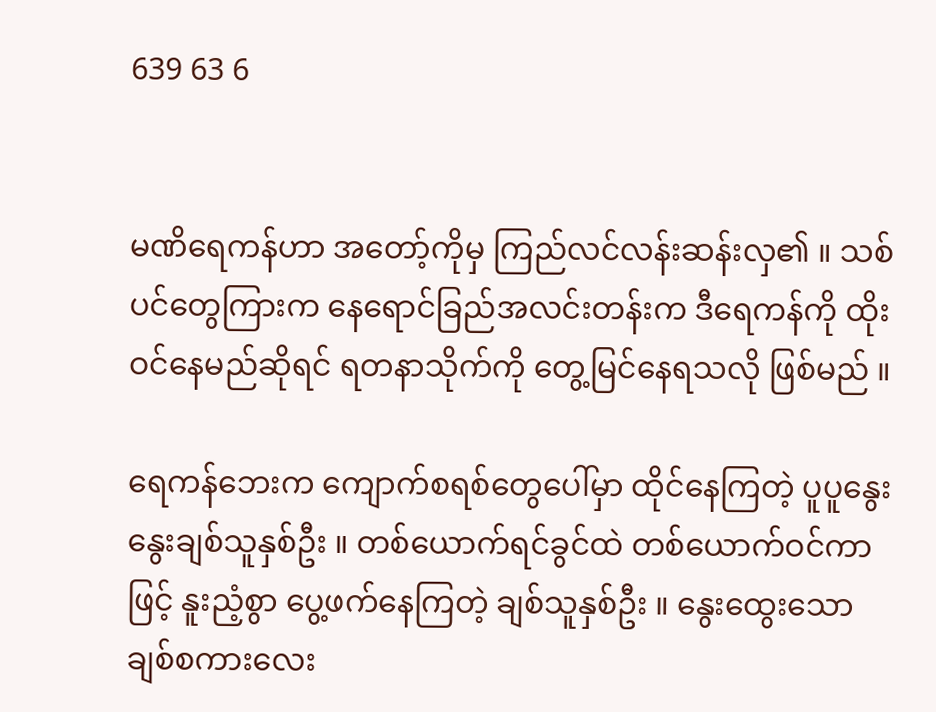639 63 6


မဏိရေကန်ဟာ အတော့်ကိုမှ ကြည်လင်လန်းဆန်းလှ၏ ။ သစ်ပင်တွေကြားက နေရောင်ခြည်အလင်းတန်းက ဒီရေကန်ကို ထိုးဝင်နေမည်ဆိုရင် ရတနာသိုက်ကို တွေ့မြင်နေရသလို ဖြစ်မည် ။

ရေကန်ဘေးက ကျောက်စရစ်တွေပေါ်မှာ ထိုင်နေကြတဲ့ ပူပူနွေးနွေးချစ်သူနှစ်ဦး ။ တစ်ယောက်ရင်ခွင်ထဲ တစ်ယောက်ဝင်ကာဖြင့် နူးညံ့စွာ ပွေ့ဖက်နေကြတဲ့ ချစ်သူနှစ်ဦး ။ နွေးထွေးသော ချစ်စကားလေး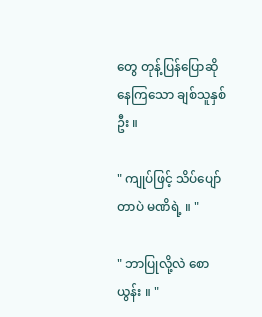တွေ တုန့်ပြန်ပြောဆိုနေကြသော ချစ်သူနှစ်ဦး ။

" ကျုပ်ဖြင့် သိပ်ပျော်တာပဲ မဏိရဲ့ ။ "

" ဘာပြုလို့လဲ စောယွန်း ။ "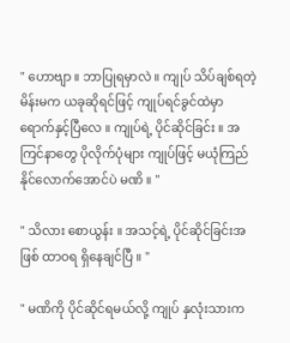" ဟောဗျာ ။ ဘာပြုရမှာလဲ ။ ကျုပ် သိပ်ချစ်ရတဲ့မိန်းမက ယခုဆိုရင်ဖြင့် ကျုပ်ရင်ခွင်ထဲမှာ ရောက်နှင့်ပြီလေ ။ ကျုပ်ရဲ့ ပိုင်ဆိုင်ခြင်း ။ အကြင်နာတွေ ပိုလိုက်ပုံများ ကျုပ်ဖြင့် မယုံကြည်နိုင်လောက်အောင်ပဲ မဏိ ။ "

" သိလား စောယွန်း ။ အသင့်ရဲ့ ပိုင်ဆိုင်ခြင်းအဖြစ် ထာဝရ ရှိနေချင်ပြီ ။ "

" မဏိကို ပိုင်ဆိုင်ရမယ်လို့ ကျုပ် နှလုံးသားက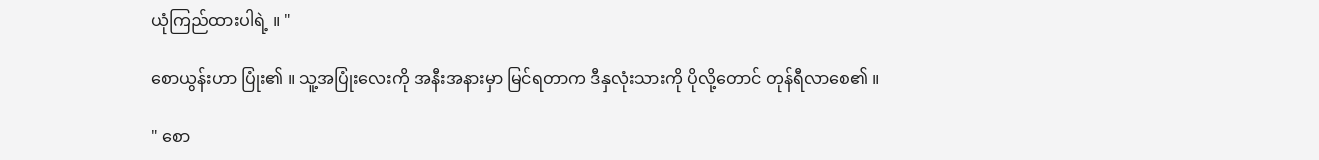ယုံကြည်ထားပါရဲ့ ။ "

စောယွန်းဟာ ပြုံး၏ ။ သူ့အပြုံးလေးကို အနီးအနားမှာ မြင်ရတာက ဒီနှလုံးသားကို ပိုလို့တောင် တုန်ရီလာစေ၏ ။

" စော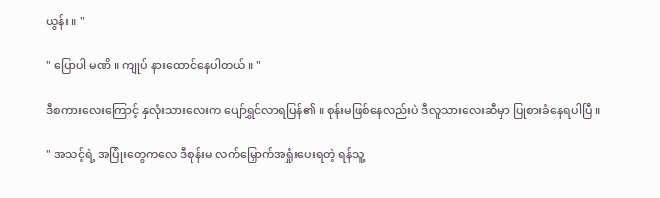ယွန်း ။ "

" ပြောပါ မဏိ ။ ကျုပ် နားထောင်နေပါတယ် ။ "

ဒီစကားလေးကြောင့် နှလုံးသားလေးက ပျော်ရွှင်လာရပြန်၏ ။ စုန်းမဖြစ်နေလည်းပဲ ဒီလူသားလေးဆီမှာ ပြုစားခံနေရပါပြီ ။

" အသင့်ရဲ့ အပြုံးတွေကလေ ဒီစုန်းမ လက်မြှောက်အရှုံးပေးရတဲ့ ရန်သူ့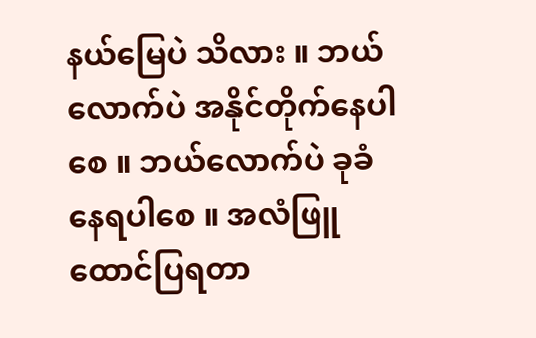နယ်မြေပဲ သိလား ။ ဘယ်လောက်ပဲ အနိုင်တိုက်နေပါစေ ။ ဘယ်လောက်ပဲ ခုခံနေရပါစေ ။ အလံဖြူထောင်ပြရတာ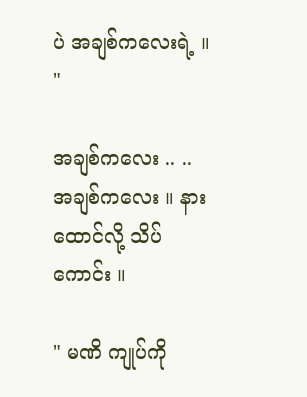ပဲ အချစ်ကလေးရဲ့ ။ "

အချစ်ကလေး .. .. အချစ်ကလေး ။ နားထောင်လို့ သိပ်ကောင်း ။

" မဏိ ကျုပ်ကို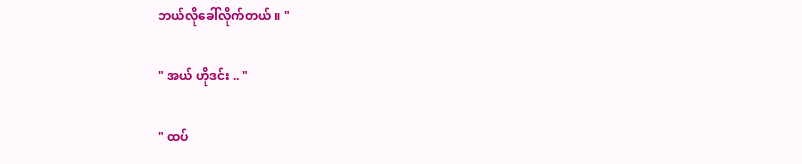ဘယ်လိုခေါ်လိုက်တယ် ။ "

" အယ် ဟိုဒင်း .. "

" ထပ်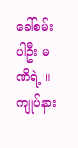ခေါ်စမ်းပါဦး မဏိရဲ့ ။ ကျုပ်နား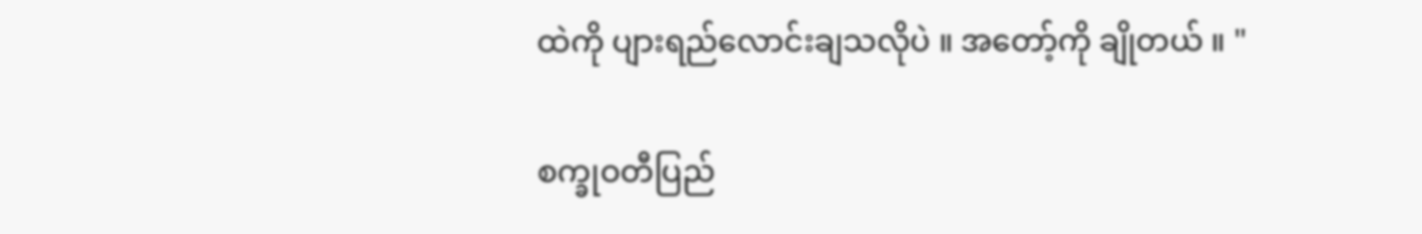ထဲကို ပျားရည်လောင်းချသလိုပဲ ။ အတော့်ကို ချိုတယ် ။ "

စက္ခုဝတီပြည်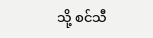သို့ စင်သီ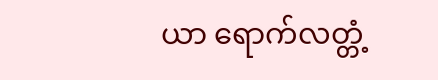ယာ ရောက်လတ္တံ့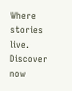Where stories live. Discover now